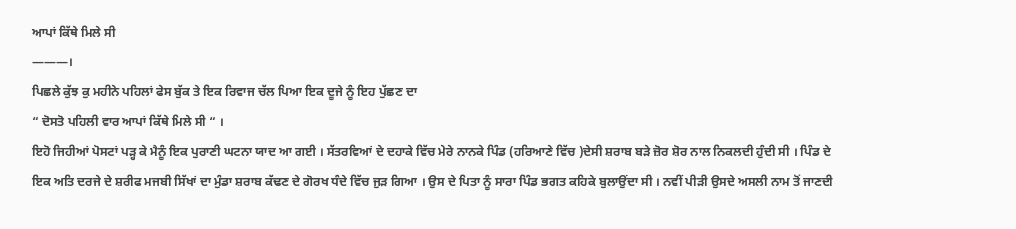ਆਪਾਂ ਕਿੱਥੇ ਮਿਲੇ ਸੀ
———।
ਪਿਛਲੇ ਕੁੱਝ ਕੁ ਮਹੀਨੇ ਪਹਿਲਾਂ ਫੇਸ ਬੁੱਕ ਤੇ ਇਕ ਰਿਵਾਜ ਚੱਲ ਪਿਆ ਇਕ ਦੂਜੇ ਨੂੰ ਇਹ ਪੁੱਛਣ ਦਾ
“ ਦੋਸਤੋ ਪਹਿਲੀ ਵਾਰ ਆਪਾਂ ਕਿੱਥੇ ਮਿਲੇ ਸੀ “ ।
ਇਹੋ ਜਿਹੀਆਂ ਪੋਸਟਾਂ ਪੜ੍ਹ ਕੇ ਮੈਨੂੰ ਇਕ ਪੁਰਾਣੀ ਘਟਨਾ ਯਾਦ ਆ ਗਈ । ਸੱਤਰਵਿਆਂ ਦੇ ਦਹਾਕੇ ਵਿੱਚ ਮੇਰੇ ਨਾਨਕੇ ਪਿੰਡ (ਹਰਿਆਣੇ ਵਿੱਚ )ਦੇਸੀ ਸ਼ਰਾਬ ਬੜੇ ਜ਼ੋਰ ਸ਼ੋਰ ਨਾਲ ਨਿਕਲਦੀ ਹੁੰਦੀ ਸੀ । ਪਿੰਡ ਦੇ ਇਕ ਅਤਿ ਦਰਜੇ ਦੇ ਸ਼ਰੀਫ ਮਜਬੀ ਸਿੱਖਾਂ ਦਾ ਮੁੰਡਾ ਸ਼ਰਾਬ ਕੱਢਣ ਦੇ ਗੋਰਖ ਧੰਦੇ ਵਿੱਚ ਜੁੜ ਗਿਆ । ਉਸ ਦੇ ਪਿਤਾ ਨੂੰ ਸਾਰਾ ਪਿੰਡ ਭਗਤ ਕਹਿਕੇ ਬੁਲਾਉਂਦਾ ਸੀ । ਨਵੀਂ ਪੀੜੀ ਉਸਦੇ ਅਸਲੀ ਨਾਮ ਤੋਂ ਜਾਣਦੀ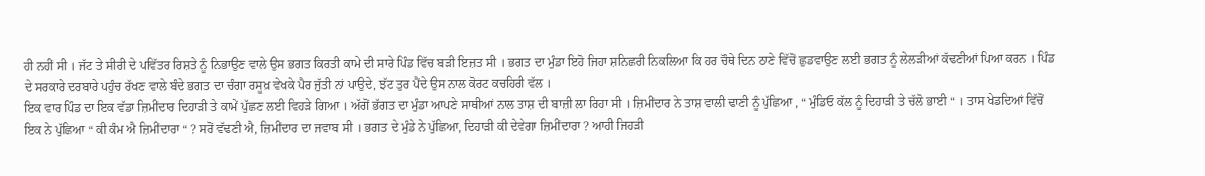ਹੀ ਨਹੀਂ ਸੀ । ਜੱਟ ਤੇ ਸੀਰੀ ਦੇ ਪਵਿੱਤਰ ਰਿਸ਼ਤੇ ਨੂੰ ਨਿਭਾਉਣ ਵਾਲੇ ਉਸ ਭਗਤ ਕਿਰਤੀ ਕਾਮੇ ਦੀ ਸਾਰੇ ਪਿੰਡ ਵਿੱਚ ਬੜੀ ਇਜ਼ਤ ਸੀ । ਭਗਤ ਦਾ ਮੁੰਡਾ ਇਹੋ ਜਿਹਾ ਸ਼ਨਿਛਰੀ ਨਿਕਲਿਆ ਕਿ ਹਰ ਚੌਥੇ ਦਿਨ ਠਾਣੇ ਵਿੱਚੋਂ ਛੁਡਵਾਉਣ ਲਈ ਭਗਤ ਨੂੰ ਲੇਲੜੀਆਂ ਕੱਢਣੀਆਂ ਪਿਆ ਕਰਨ । ਪਿੰਡ ਦੇ ਸਰਕਾਰੇ ਦਰਬਾਰੇ ਪਹੁੰਚ ਰੱਖਣ ਵਾਲੇ ਬੰਦੇ ਭਗਤ ਦਾ ਚੰਗਾ ਰਸੂਖ਼ ਵੇਖਕੇ ਪੈਰ ਜੁੱਤੀ ਨਾਂ ਪਾਉਦੇ, ਝੱਟ ਤੁਰ ਪੈਂਦੇ ਉਸ ਨਾਲ ਕੋਰਟ ਕਚਹਿਰੀ ਵੱਲ ।
ਇਕ ਵਾਰ ਪਿੰਡ ਦਾ ਇਕ ਵੱਡਾ ਜ਼ਿਮੀਂਦਾਰ ਦਿਹਾੜੀ ਤੇ ਕਾਮੇਂ ਪੁੱਛਣ ਲਈ ਵਿਹੜੇ ਗਿਆ । ਅੱਗੋਂ ਭੱਗਤ ਦਾ ਮੁੰਡਾ ਆਪਣੇ ਸਾਥੀਆਂ ਨਾਲ ਤਾਸ਼ ਦੀ ਬਾਜ਼ੀ ਲਾ ਰਿਹਾ ਸੀ । ਜ਼ਿਮੀਂਦਾਰ ਨੇ ਤਾਸ਼ ਵਾਲੀ ਢਾਣੀ ਨੂੰ ਪੁੱਛਿਆ , “ ਮੁੰਡਿਓ ਕੱਲ ਨੂੰ ਦਿਹਾੜੀ ਤੇ ਚੱਲੋ ਭਾਈ “ । ਤਾਸ ਖੇਡਦਿਆਂ ਵਿੱਚੋਂ ਇਕ ਨੇ ਪੁੱਛਿਆ “ ਕੀ ਕੰਮ ਐ ਜ਼ਿਮੀਂਦਾਰਾ “ ? ਸਰੋਂ ਵੱਢਣੀ ਐ, ਜ਼ਿਮੀਂਦਾਰ ਦਾ ਜਵਾਬ ਸੀ । ਭਗਤ ਦੇ ਮੁੰਡੇ ਨੇ ਪੁੱਛਿਆ, ਦਿਹਾੜੀ ਕੀ ਦੇਵੇਗਾ ਜ਼ਿਮੀਂਦਾਰਾ ? ਆਹੀ ਜਿਹੜੀ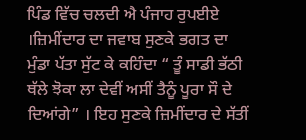ਪਿੰਡ ਵਿੱਚ ਚਲਦੀ ਐ ਪੰਜਾਹ ਰੁਪਈਏ ।ਜ਼ਿਮੀਂਦਾਰ ਦਾ ਜਵਾਬ ਸੁਣਕੇ ਭਗਤ ਦਾ ਮੁੰਡਾ ਪੱਤਾ ਸੁੱਟ ਕੇ ਕਹਿੰਦਾ “ ਤੂੰ ਸਾਡੀ ਭੱਠੀ ਥੱਲੇ ਝੋਕਾ ਲਾ ਦੇਵੀਂ ਅਸੀਂ ਤੈਨੂੰ ਪੂਰਾ ਸੌ ਦੇ ਦਿਆਂਗੇ” । ਇਹ ਸੁਣਕੇ ਜ਼ਿਮੀਂਦਾਰ ਦੇ ਸੱਤੀਂ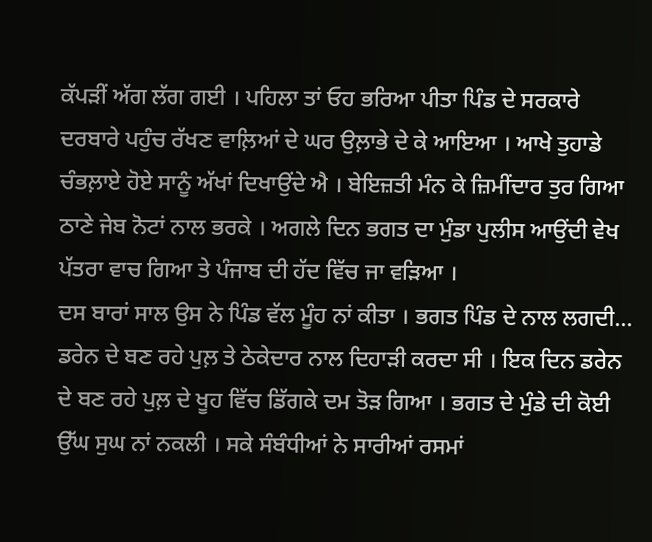ਕੱਪੜੀਂ ਅੱਗ ਲੱਗ ਗਈ । ਪਹਿਲਾ ਤਾਂ ਓਹ ਭਰਿਆ ਪੀਤਾ ਪਿੰਡ ਦੇ ਸਰਕਾਰੇ ਦਰਬਾਰੇ ਪਹੁੰਚ ਰੱਖਣ ਵਾਲ਼ਿਆਂ ਦੇ ਘਰ ਉਲ਼ਾਭੇ ਦੇ ਕੇ ਆਇਆ । ਆਖੇ ਤੁਹਾਡੇ ਚੰਭਲ਼ਾਏ ਹੋਏ ਸਾਨੂੰ ਅੱਖਾਂ ਦਿਖਾਉਂਦੇ ਐ । ਬੇਇਜ਼ਤੀ ਮੰਨ ਕੇ ਜ਼ਿਮੀਂਦਾਰ ਤੁਰ ਗਿਆ ਠਾਣੇ ਜੇਬ ਨੋਟਾਂ ਨਾਲ ਭਰਕੇ । ਅਗਲੇ ਦਿਨ ਭਗਤ ਦਾ ਮੁੰਡਾ ਪੁਲੀਸ ਆਉਂਦੀ ਵੇਖ ਪੱਤਰਾ ਵਾਚ ਗਿਆ ਤੇ ਪੰਜਾਬ ਦੀ ਹੱਦ ਵਿੱਚ ਜਾ ਵੜਿਆ ।
ਦਸ ਬਾਰਾਂ ਸਾਲ ਉਸ ਨੇ ਪਿੰਡ ਵੱਲ ਮੂੰਹ ਨਾਂ ਕੀਤਾ । ਭਗਤ ਪਿੰਡ ਦੇ ਨਾਲ ਲਗਦੀ...
ਡਰੇਨ ਦੇ ਬਣ ਰਹੇ ਪੁਲ਼ ਤੇ ਠੇਕੇਦਾਰ ਨਾਲ ਦਿਹਾੜੀ ਕਰਦਾ ਸੀ । ਇਕ ਦਿਨ ਡਰੇਨ ਦੇ ਬਣ ਰਹੇ ਪੁਲ਼ ਦੇ ਖੂਹ ਵਿੱਚ ਡਿੱਗਕੇ ਦਮ ਤੋੜ ਗਿਆ । ਭਗਤ ਦੇ ਮੁੰਡੇ ਦੀ ਕੋਈ ਉੱਘ ਸੁਘ ਨਾਂ ਨਕਲੀ । ਸਕੇ ਸੰਬੰਧੀਆਂ ਨੇ ਸਾਰੀਆਂ ਰਸਮਾਂ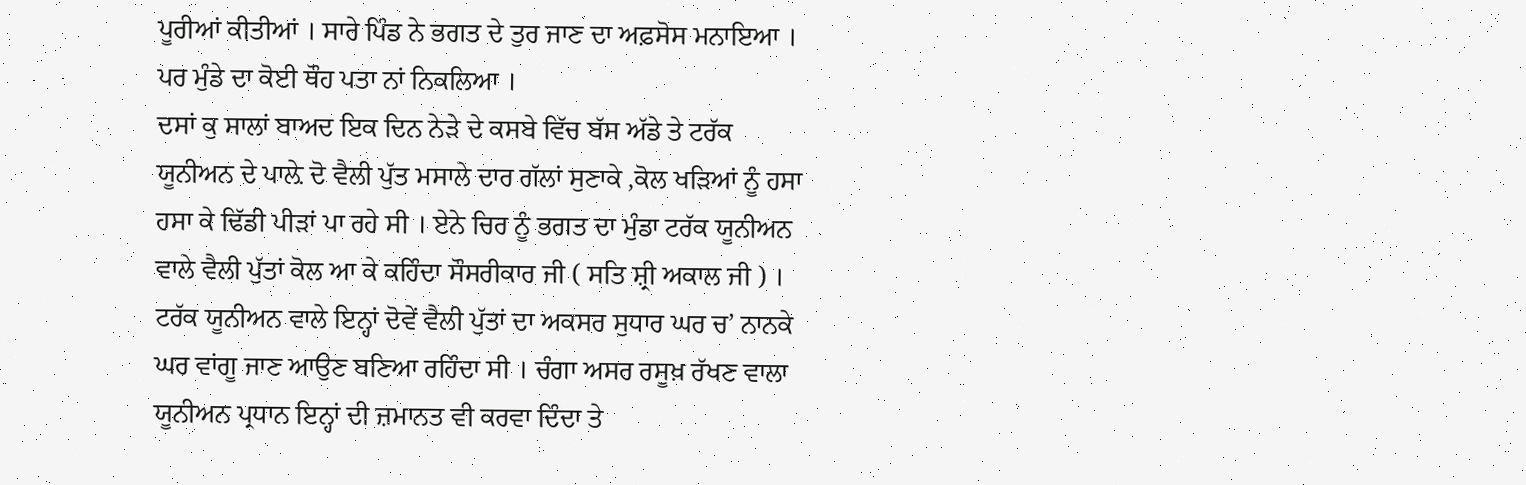ਪੂਰੀਆਂ ਕੀਤੀਆਂ । ਸਾਰੇ ਪਿੰਡ ਨੇ ਭਗਤ ਦੇ ਤੁਰ ਜਾਣ ਦਾ ਅਫ਼ਸੋਸ ਮਨਾਇਆ । ਪਰ ਮੁੰਡੇ ਦਾ ਕੋਈ ਥੌਹ ਪਤਾ ਨਾਂ ਨਿਕਲਿਆ ।
ਦਸਾਂ ਕੁ ਸਾਲਾਂ ਬਾਅਦ ਇਕ ਦਿਨ ਨੇੜੇ ਦੇ ਕਸਬੇ ਵਿੱਚ ਬੱਸ ਅੱਡੇ ਤੇ ਟਰੱਕ ਯੂਨੀਅਨ ਦੇ ਪਾਲ਼ੇ ਦੋ ਵੈਲੀ ਪੁੱਤ ਮਸਾਲੇ ਦਾਰ ਗੱਲਾਂ ਸੁਣਾਕੇ ,ਕੋਲ ਖੜਿਆਂ ਨੂੰ ਹਸਾ ਹਸਾ ਕੇ ਢਿੱਡੀ ਪੀੜਾਂ ਪਾ ਰਹੇ ਸੀ । ਏਨੇ ਚਿਰ ਨੂੰ ਭਗਤ ਦਾ ਮੁੰਡਾ ਟਰੱਕ ਯੂਨੀਅਨ ਵਾਲੇ ਵੈਲੀ ਪੁੱਤਾਂ ਕੋਲ ਆ ਕੇ ਕਹਿੰਦਾ ਸੌਸਰੀਕਾਰ ਜੀ ( ਸਤਿ ਸ਼੍ਰੀ ਅਕਾਲ ਜੀ ) ।
ਟਰੱਕ ਯੂਨੀਅਨ ਵਾਲੇ ਇਨ੍ਹਾਂ ਦੋਵੇਂ ਵੈਲੀ ਪੁੱਤਾਂ ਦਾ ਅਕਸਰ ਸੁਧਾਰ ਘਰ ਚ’ ਨਾਨਕੇ ਘਰ ਵਾਂਗੂ ਜਾਣ ਆਉਣ ਬਣਿਆ ਰਹਿੰਦਾ ਸੀ । ਚੰਗਾ ਅਸਰ ਰਸੂਖ਼ ਰੱਖਣ ਵਾਲਾ ਯੂਨੀਅਨ ਪ੍ਰਧਾਨ ਇਨ੍ਹਾਂ ਦੀ ਜ਼ਮਾਨਤ ਵੀ ਕਰਵਾ ਦਿੰਦਾ ਤੇ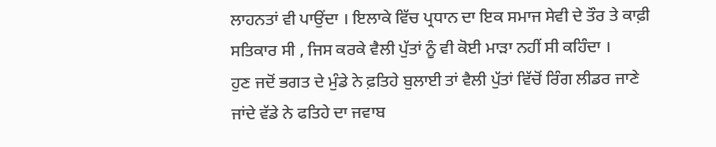ਲਾਹਨਤਾਂ ਵੀ ਪਾਉਂਦਾ । ਇਲਾਕੇ ਵਿੱਚ ਪ੍ਰਧਾਨ ਦਾ ਇਕ ਸਮਾਜ ਸੇਵੀ ਦੇ ਤੌਰ ਤੇ ਕਾਫ਼ੀ ਸਤਿਕਾਰ ਸੀ , ਜਿਸ ਕਰਕੇ ਵੈਲੀ ਪੁੱਤਾਂ ਨੂੰ ਵੀ ਕੋਈ ਮਾੜਾ ਨਹੀਂ ਸੀ ਕਹਿੰਦਾ ।
ਹੁਣ ਜਦੋਂ ਭਗਤ ਦੇ ਮੁੰਡੇ ਨੇ ਫ਼ਤਿਹੇ ਬੁਲਾਈ ਤਾਂ ਵੈਲੀ ਪੁੱਤਾਂ ਵਿੱਚੋਂ ਰਿੰਗ ਲੀਡਰ ਜਾਣੇ ਜਾਂਦੇ ਵੱਡੇ ਨੇ ਫਤਿਹੇ ਦਾ ਜਵਾਬ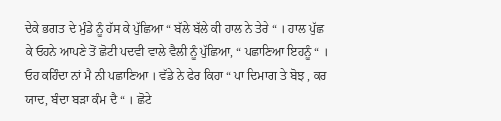ਦੇਕੇ ਭਗਤ ਦੇ ਮੁੰਡੇ ਨੂੰ ਹੱਸ ਕੇ ਪੁੱਛਿਆ “ ਬੱਲੇ ਬੱਲੇ ਕੀ ਹਾਲ ਨੇ ਤੇਰੇ “ । ਹਾਲ ਪੁੱਛ ਕੇ ਓਹਨੇ ਆਪਣੇ ਤੋਂ ਛੋਟੀ ਪਦਵੀ ਵਾਲੇ ਵੈਲੀ ਨੂੰ ਪੁੱਛਿਆ, “ ਪਛਾਣਿਆ ਇਹਨੂੰ “ । ਓਹ ਕਹਿੰਦਾ ਨਾਂ ਮੈ ਨੀ ਪਛਾਣਿਆ । ਵੱਡੇ ਨੇ ਫੇਰ ਕਿਹਾ “ ਪਾ ਦਿਮਾਗ ਤੇ ਬੋਝ , ਕਰ ਯਾਦ, ਬੰਦਾ ਬੜਾ ਕੰਮ ਦੈ “ । ਛੋਟੇ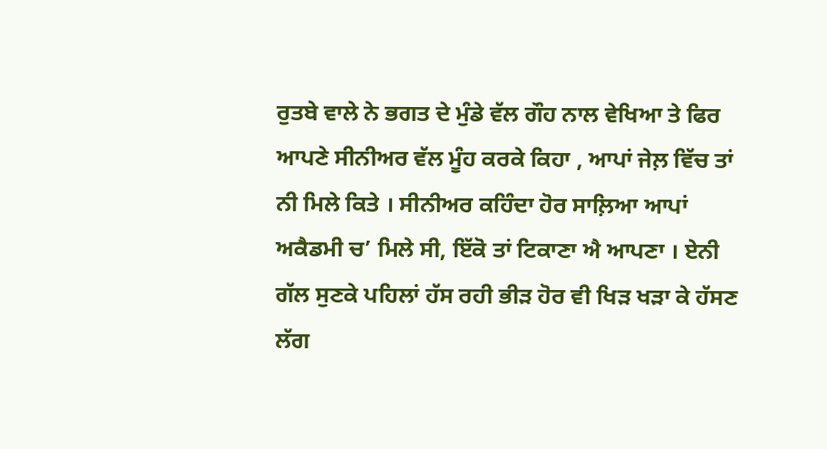ਰੁਤਬੇ ਵਾਲੇ ਨੇ ਭਗਤ ਦੇ ਮੁੰਡੇ ਵੱਲ ਗੌਹ ਨਾਲ ਵੇਖਿਆ ਤੇ ਫਿਰ ਆਪਣੇ ਸੀਨੀਅਰ ਵੱਲ ਮੂੰਹ ਕਰਕੇ ਕਿਹਾ , ਆਪਾਂ ਜੇਲ਼ ਵਿੱਚ ਤਾਂ ਨੀ ਮਿਲੇ ਕਿਤੇ । ਸੀਨੀਅਰ ਕਹਿੰਦਾ ਹੋਰ ਸਾਲ਼ਿਆ ਆਪਾਂ ਅਕੈਡਮੀ ਚ’ ਮਿਲੇ ਸੀ, ਇੱਕੋ ਤਾਂ ਟਿਕਾਣਾ ਐ ਆਪਣਾ । ਏਨੀ ਗੱਲ ਸੁਣਕੇ ਪਹਿਲਾਂ ਹੱਸ ਰਹੀ ਭੀੜ ਹੋਰ ਵੀ ਖਿੜ ਖੜਾ ਕੇ ਹੱਸਣ ਲੱਗ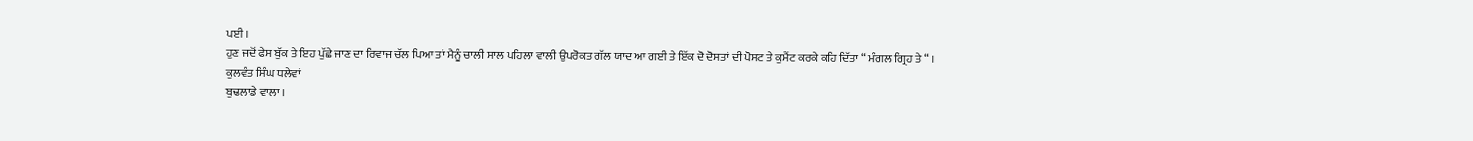ਪਈ ।
ਹੁਣ ਜਦੋਂ ਫੇਸ ਬੁੱਕ ਤੇ ਇਹ ਪੁੱਛੇ ਜਾਣ ਦਾ ਰਿਵਾਜ ਚੱਲ ਪਿਆ ਤਾਂ ਮੈਨੂੰ ਚਾਲੀ ਸਾਲ ਪਹਿਲਾ ਵਾਲੀ ਉਪਰੋਕਤ ਗੱਲ ਯਾਦ ਆ ਗਈ ਤੇ ਇੱਕ ਦੋ ਦੋਸਤਾਂ ਦੀ ਪੋਸਟ ਤੇ ਕੁਮੈਂਟ ਕਰਕੇ ਕਹਿ ਦਿੱਤਾ “ ਮੰਗਲ ਗ੍ਰਿਹ ਤੇ “ ।
ਕੁਲਵੰਤ ਸਿੰਘ ਧਲੇਵਾਂ
ਬੁਢਲਾਡੇ ਵਾਲਾ ।